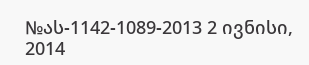№ას-1142-1089-2013 2 ივნისი, 2014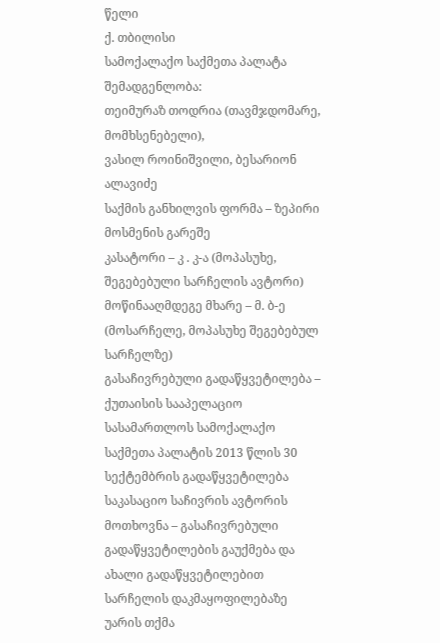წელი
ქ. თბილისი
სამოქალაქო საქმეთა პალატა
შემადგენლობა:
თეიმურაზ თოდრია (თავმჯდომარე, მომხსენებელი),
ვასილ როინიშვილი, ბესარიონ ალავიძე
საქმის განხილვის ფორმა – ზეპირი მოსმენის გარეშე
კასატორი – კ . კ-ა (მოპასუხე, შეგებებული სარჩელის ავტორი)
მოწინააღმდეგე მხარე – მ. ბ-ე (მოსარჩელე, მოპასუხე შეგებებულ სარჩელზე)
გასაჩივრებული გადაწყვეტილება – ქუთაისის სააპელაციო სასამართლოს სამოქალაქო საქმეთა პალატის 2013 წლის 30 სექტემბრის გადაწყვეტილება
საკასაციო საჩივრის ავტორის მოთხოვნა – გასაჩივრებული გადაწყვეტილების გაუქმება და ახალი გადაწყვეტილებით სარჩელის დაკმაყოფილებაზე უარის თქმა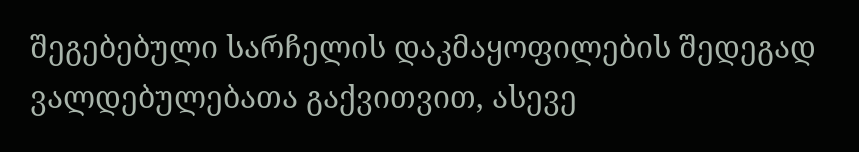შეგებებული სარჩელის დაკმაყოფილების შედეგად ვალდებულებათა გაქვითვით, ასევე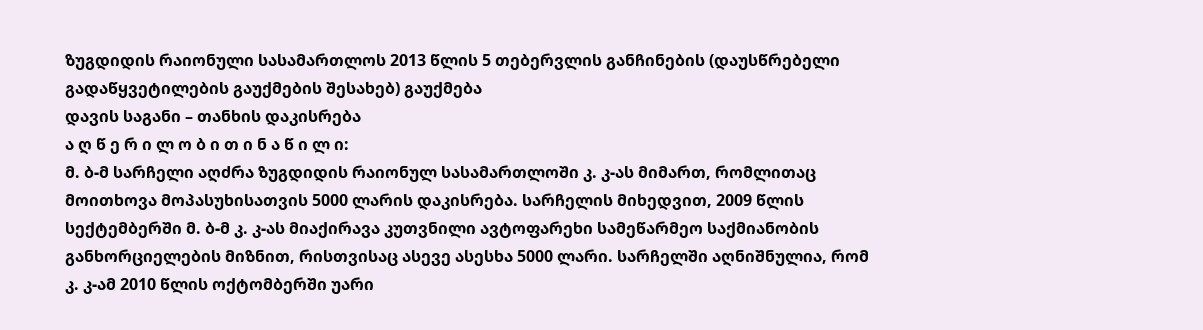ზუგდიდის რაიონული სასამართლოს 2013 წლის 5 თებერვლის განჩინების (დაუსწრებელი გადაწყვეტილების გაუქმების შესახებ) გაუქმება
დავის საგანი – თანხის დაკისრება
ა ღ წ ე რ ი ლ ო ბ ი თ ი ნ ა წ ი ლ ი:
მ. ბ-მ სარჩელი აღძრა ზუგდიდის რაიონულ სასამართლოში კ. კ-ას მიმართ, რომლითაც მოითხოვა მოპასუხისათვის 5000 ლარის დაკისრება. სარჩელის მიხედვით, 2009 წლის სექტემბერში მ. ბ-მ კ. კ-ას მიაქირავა კუთვნილი ავტოფარეხი სამეწარმეო საქმიანობის განხორციელების მიზნით, რისთვისაც ასევე ასესხა 5000 ლარი. სარჩელში აღნიშნულია, რომ კ. კ-ამ 2010 წლის ოქტომბერში უარი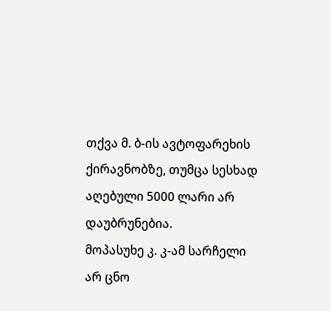თქვა მ. ბ-ის ავტოფარეხის ქირავნობზე, თუმცა სესხად აღებული 5000 ლარი არ დაუბრუნებია.
მოპასუხე კ. კ-ამ სარჩელი არ ცნო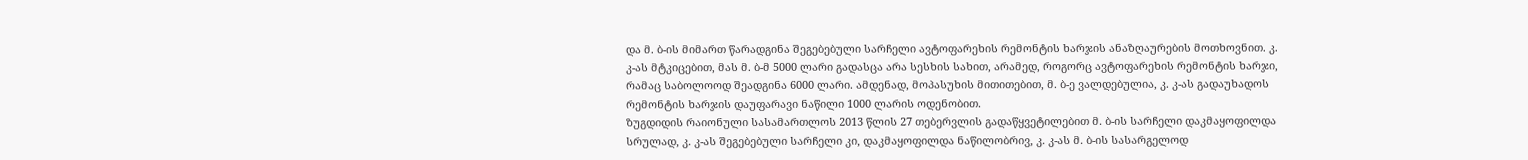და მ. ბ-ის მიმართ წარადგინა შეგებებული სარჩელი ავტოფარეხის რემონტის ხარჯის ანაზღაურების მოთხოვნით. კ. კ-ას მტკიცებით, მას მ. ბ-მ 5000 ლარი გადასცა არა სესხის სახით, არამედ, როგორც ავტოფარეხის რემონტის ხარჯი, რამაც საბოლოოდ შეადგინა 6000 ლარი. ამდენად, მოპასუხის მითითებით, მ. ბ-ე ვალდებულია, კ. კ-ას გადაუხადოს რემონტის ხარჯის დაუფარავი ნაწილი 1000 ლარის ოდენობით.
ზუგდიდის რაიონული სასამართლოს 2013 წლის 27 თებერვლის გადაწყვეტილებით მ. ბ-ის სარჩელი დაკმაყოფილდა სრულად, კ. კ-ას შეგებებული სარჩელი კი, დაკმაყოფილდა ნაწილობრივ, კ. კ-ას მ. ბ-ის სასარგელოდ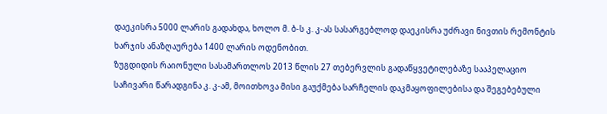დაეკისრა 5000 ლარის გადახდა, ხოლო მ. ბ-ს კ. კ-ას სასარგებლოდ დაეკისრა უძრავი ნივთის რემონტის ხარჯის ანაზღაურება 1400 ლარის ოდენობით.
ზუგდიდის რაიონული სასამართლოს 2013 წლის 27 თებერვლის გადაწყვეტილებაზე სააპელაციო საჩივარი წარადგინა კ. კ-ამ, მოითხოვა მისი გაუქმება სარჩელის დაკმაყოფილებისა და შეგებებული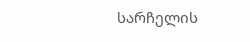სარჩელის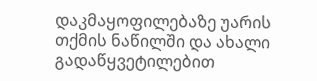დაკმაყოფილებაზე უარის თქმის ნაწილში და ახალი გადაწყვეტილებით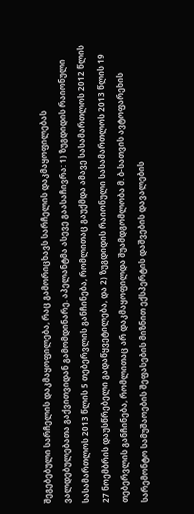შეგებებული სარჩელის დაკმაყოფილება, რაც გამორიცხავს სარჩელის დაკმაყოფილებას ვალდებულებათა გაქვითვიდან გამომდინარე. აპელანტმა ასევე გაასაჩივრა: 1) ზუგდიდის რაიონული სასამართლოს 2013 წლის 5 თებერვლის განჩინება, რომლითაც გაუქმდა ამავე სასამართლოს 2012 წლის 27 ნოემბრის დაუსწრებელი გადაწყვეტილება, და 2) ზუგდიდის რაიონული სასამართლოს 2013 წლის 19 თებერვლის განჩინება, რომლითაც არ დაკმაყოფილდა შუამდგომლობა მ. ბ-სათვის ავტოფარეხის სარემონტო სამუშაოების შეფასების მიზნით ექსპერტის დაშვების დავალების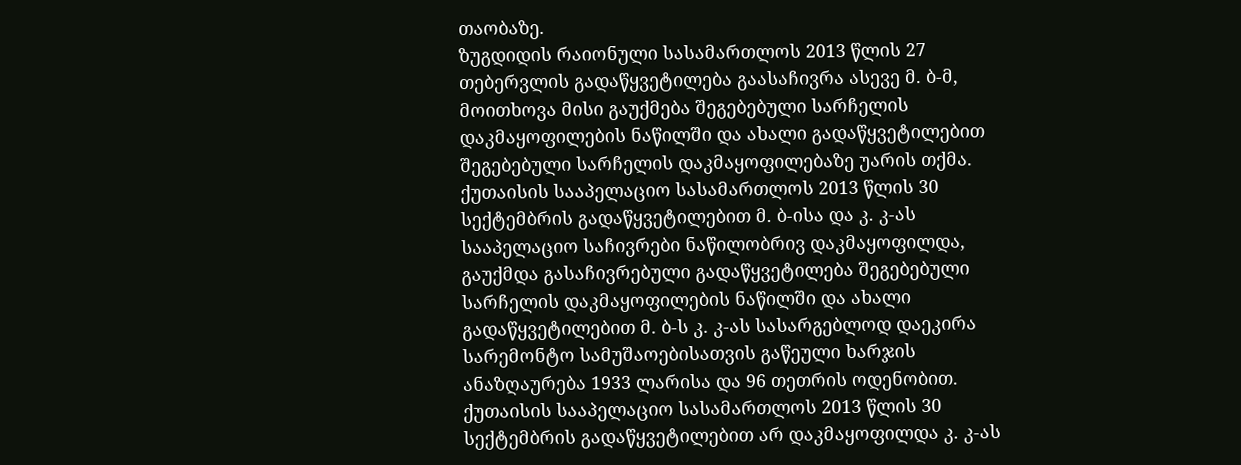თაობაზე.
ზუგდიდის რაიონული სასამართლოს 2013 წლის 27 თებერვლის გადაწყვეტილება გაასაჩივრა ასევე მ. ბ-მ, მოითხოვა მისი გაუქმება შეგებებული სარჩელის დაკმაყოფილების ნაწილში და ახალი გადაწყვეტილებით შეგებებული სარჩელის დაკმაყოფილებაზე უარის თქმა.
ქუთაისის სააპელაციო სასამართლოს 2013 წლის 30 სექტემბრის გადაწყვეტილებით მ. ბ-ისა და კ. კ-ას სააპელაციო საჩივრები ნაწილობრივ დაკმაყოფილდა, გაუქმდა გასაჩივრებული გადაწყვეტილება შეგებებული სარჩელის დაკმაყოფილების ნაწილში და ახალი გადაწყვეტილებით მ. ბ-ს კ. კ-ას სასარგებლოდ დაეკირა სარემონტო სამუშაოებისათვის გაწეული ხარჯის ანაზღაურება 1933 ლარისა და 96 თეთრის ოდენობით.
ქუთაისის სააპელაციო სასამართლოს 2013 წლის 30 სექტემბრის გადაწყვეტილებით არ დაკმაყოფილდა კ. კ-ას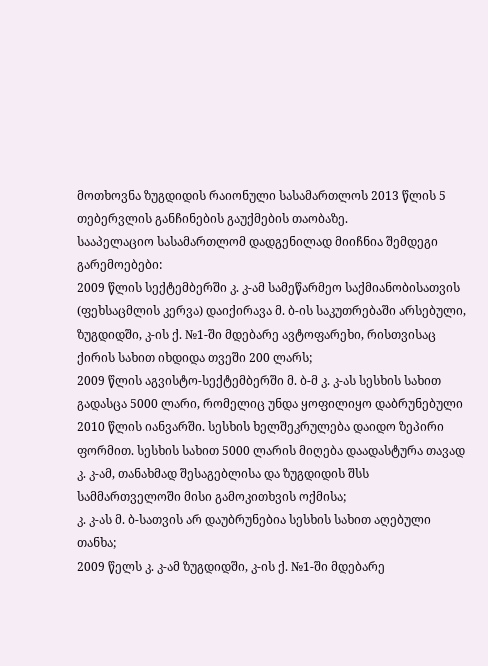მოთხოვნა ზუგდიდის რაიონული სასამართლოს 2013 წლის 5 თებერვლის განჩინების გაუქმების თაობაზე.
სააპელაციო სასამართლომ დადგენილად მიიჩნია შემდეგი გარემოებები:
2009 წლის სექტემბერში კ. კ-ამ სამეწარმეო საქმიანობისათვის (ფეხსაცმლის კერვა) დაიქირავა მ. ბ-ის საკუთრებაში არსებული, ზუგდიდში, კ-ის ქ. №1-ში მდებარე ავტოფარეხი, რისთვისაც ქირის სახით იხდიდა თვეში 200 ლარს;
2009 წლის აგვისტო-სექტემბერში მ. ბ-მ კ. კ-ას სესხის სახით გადასცა 5000 ლარი, რომელიც უნდა ყოფილიყო დაბრუნებული 2010 წლის იანვარში. სესხის ხელშეკრულება დაიდო ზეპირი ფორმით. სესხის სახით 5000 ლარის მიღება დაადასტურა თავად კ. კ-ამ, თანახმად შესაგებლისა და ზუგდიდის შსს სამმართველოში მისი გამოკითხვის ოქმისა;
კ. კ-ას მ. ბ-სათვის არ დაუბრუნებია სესხის სახით აღებული თანხა;
2009 წელს კ. კ-ამ ზუგდიდში, კ-ის ქ. №1-ში მდებარე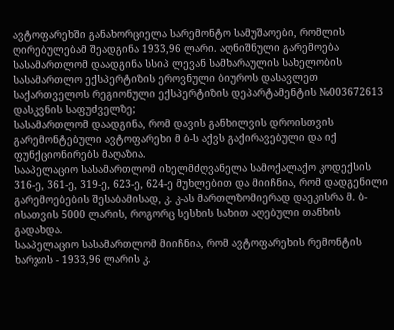ავტოფარეხში განახორციელა სარემონტო სამუშაოები, რომლის ღირებულებამ შეადგინა 1933,96 ლარი. აღნიშნული გარემოება სასამართლომ დაადგინა სსიპ ლევან სამხარაულის სახელობის სასამართლო ექსპერტიზის ეროვნული ბიუროს დასავლეთ საქართველოს რეგიონული ექსპერტიზის დეპარტამენტის №003672613 დასკვნის საფუძველზე;
სასამართლომ დაადგინა, რომ დავის განხილვის დროისთვის გარემონტებული ავტოფარეხი მ ბ-ს აქვს გაქირავებული და იქ ფუნქციონირებს მაღაზია.
სააპელაციო სასამართლომ იხელმძღვანელა სამოქალაქო კოდექსის 316-ე, 361-ე, 319-ე, 623-ე, 624-ე მუხლებით და მიიჩნია, რომ დადგენილი გარემოებების შესაბამისად, კ. კ-ას მართლზომიერად დაეკისრა მ. ბ-ისათვის 5000 ლარის, როგორც სესხის სახით აღებული თანხის გადახდა.
სააპელაციო სასამართლომ მიიჩნია, რომ ავტოფარეხის რემონტის ხარჯის - 1933,96 ლარის კ.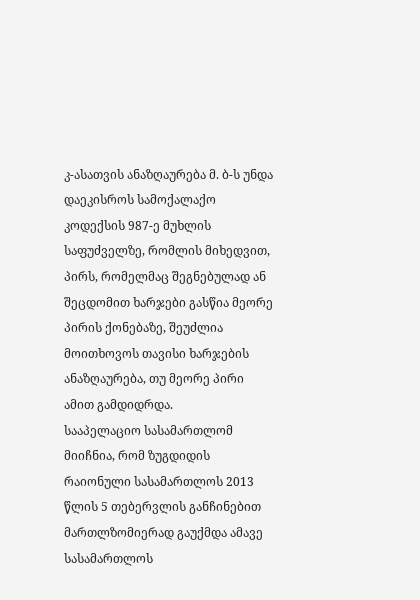კ-ასათვის ანაზღაურება მ. ბ-ს უნდა დაეკისროს სამოქალაქო კოდექსის 987-ე მუხლის საფუძველზე, რომლის მიხედვით, პირს, რომელმაც შეგნებულად ან შეცდომით ხარჯები გასწია მეორე პირის ქონებაზე, შეუძლია მოითხოვოს თავისი ხარჯების ანაზღაურება, თუ მეორე პირი ამით გამდიდრდა.
სააპელაციო სასამართლომ მიიჩნია, რომ ზუგდიდის რაიონული სასამართლოს 2013 წლის 5 თებერვლის განჩინებით მართლზომიერად გაუქმდა ამავე სასამართლოს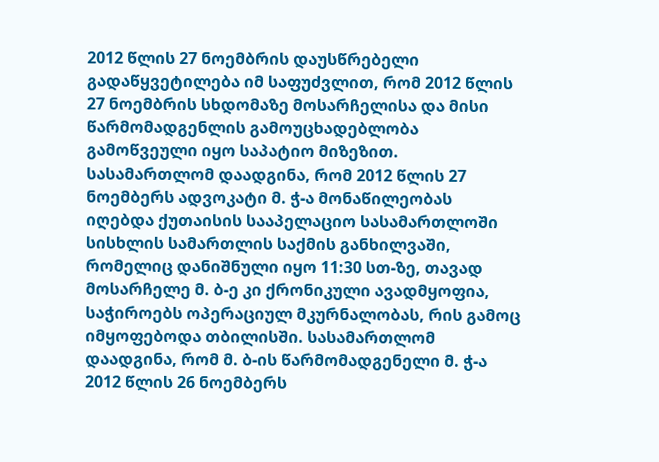2012 წლის 27 ნოემბრის დაუსწრებელი გადაწყვეტილება იმ საფუძვლით, რომ 2012 წლის 27 ნოემბრის სხდომაზე მოსარჩელისა და მისი წარმომადგენლის გამოუცხადებლობა გამოწვეული იყო საპატიო მიზეზით. სასამართლომ დაადგინა, რომ 2012 წლის 27 ნოემბერს ადვოკატი მ. ჭ-ა მონაწილეობას იღებდა ქუთაისის სააპელაციო სასამართლოში სისხლის სამართლის საქმის განხილვაში, რომელიც დანიშნული იყო 11:30 სთ-ზე, თავად მოსარჩელე მ. ბ-ე კი ქრონიკული ავადმყოფია, საჭიროებს ოპერაციულ მკურნალობას, რის გამოც იმყოფებოდა თბილისში. სასამართლომ დაადგინა, რომ მ. ბ-ის წარმომადგენელი მ. ჭ-ა 2012 წლის 26 ნოემბერს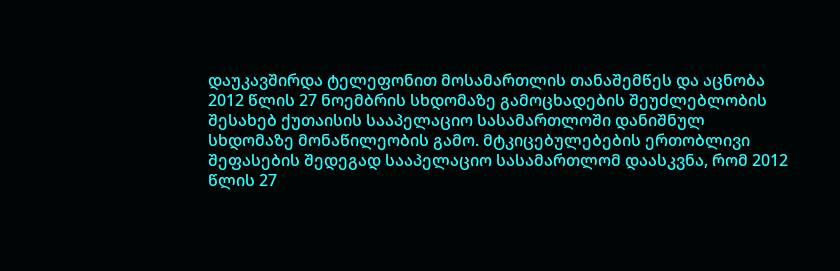დაუკავშირდა ტელეფონით მოსამართლის თანაშემწეს და აცნობა 2012 წლის 27 ნოემბრის სხდომაზე გამოცხადების შეუძლებლობის შესახებ ქუთაისის სააპელაციო სასამართლოში დანიშნულ სხდომაზე მონაწილეობის გამო. მტკიცებულებების ერთობლივი შეფასების შედეგად სააპელაციო სასამართლომ დაასკვნა, რომ 2012 წლის 27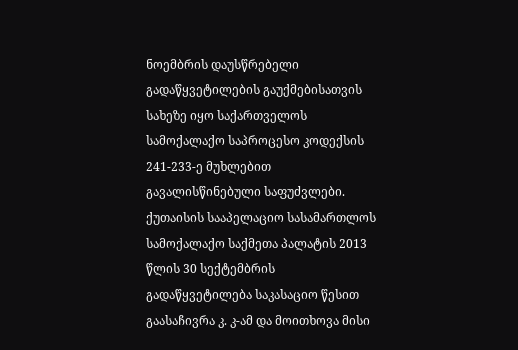ნოემბრის დაუსწრებელი გადაწყვეტილების გაუქმებისათვის სახეზე იყო საქართველოს სამოქალაქო საპროცესო კოდექსის 241-233-ე მუხლებით გავალისწინებული საფუძვლები.
ქუთაისის სააპელაციო სასამართლოს სამოქალაქო საქმეთა პალატის 2013 წლის 30 სექტემბრის გადაწყვეტილება საკასაციო წესით გაასაჩივრა კ. კ-ამ და მოითხოვა მისი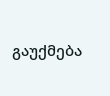გაუქმება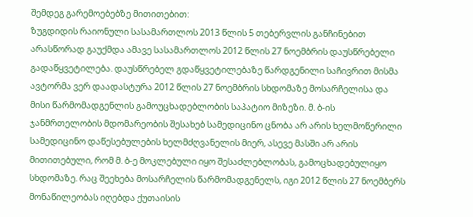შემდეგ გარემოებებზე მითითებით:
ზუგდიდის რაიონული სასამართლოს 2013 წლის 5 თებერვლის განჩინებით არასწორად გაუქმდა ამავე სასამართლოს 2012 წლის 27 ნოემბრის დაუსწრებელი გადაწყვეტილება. დაუსწრებელ გდაწყვეტილებაზე წარდგენილი საჩივრით მისმა ავტორმა ვერ დაადასტურა 2012 წლის 27 ნოემბრის სხდომაზე მოსარჩელისა და მისი წარმომადგენლის გამოუცხადებლობის საპატიო მიზეზი. მ. ბ-ის ჯანმრთელობის მდომარეობის შესახებ სამედიცინო ცნობა არ არის ხელმოწერილი სამედიცინო დაწესებულების ხელმძღვანელის მიერ, ასევე მასში არ არის მითითებული, რომ მ. ბ-ე მოკლებული იყო შესაძლებლობას, გამოცხადებულიყო სხდომაზე. რაც შეეხება მოსარჩელის წარმომადგენელს, იგი 2012 წლის 27 ნოემბერს მონაწილეობას იღებდა ქუთაისის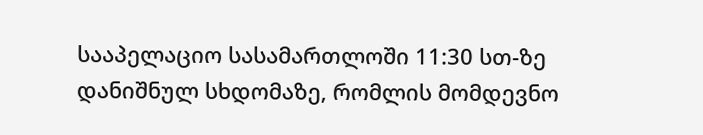სააპელაციო სასამართლოში 11:30 სთ-ზე დანიშნულ სხდომაზე, რომლის მომდევნო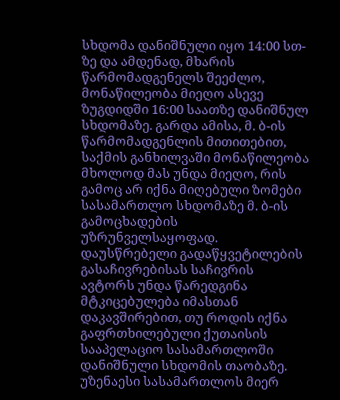სხდომა დანიშნული იყო 14:00 სთ-ზე და ამდენად, მხარის წარმომადგენელს შეეძლო, მონაწილეობა მიეღო ასევე ზუგდიდში 16:00 საათზე დანიშნულ სხდომაზე. გარდა ამისა, მ. ბ-ის წარმომადგენლის მითითებით, საქმის განხილვაში მონაწილეობა მხოლოდ მას უნდა მიეღო, რის გამოც არ იქნა მიღებული ზომები სასამართლო სხდომაზე მ. ბ-ის გამოცხადების უზრუნველსაყოფად. დაუსწრებელი გადაწყვეტილების გასაჩივრებისას საჩივრის ავტორს უნდა წარედგინა მტკიცებულება იმასთან დაკავშირებით, თუ როდის იქნა გაფრთხილებული ქუთაისის სააპელაციო სასამართლოში დანიშნული სხდომის თაობაზე. უზენაესი სასამართლოს მიერ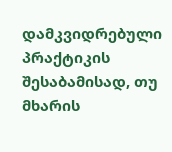დამკვიდრებული პრაქტიკის შესაბამისად, თუ მხარის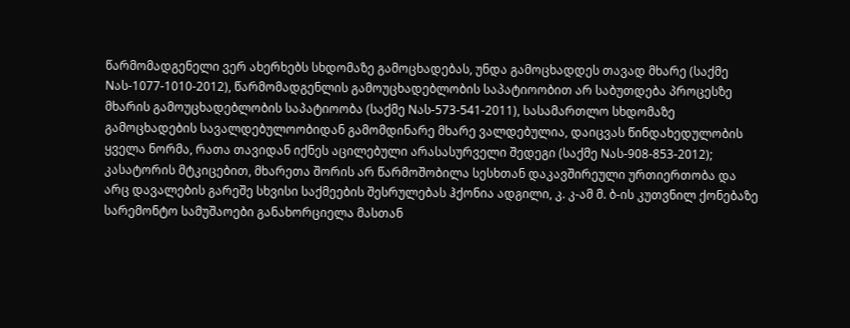წარმომადგენელი ვერ ახერხებს სხდომაზე გამოცხადებას, უნდა გამოცხადდეს თავად მხარე (საქმე Nას-1077-1010-2012), წარმომადგენლის გამოუცხადებლობის საპატიოობით არ საბუთდება პროცესზე მხარის გამოუცხადებლობის საპატიოობა (საქმე Nას-573-541-2011), სასამართლო სხდომაზე გამოცხადების სავალდებულოობიდან გამომდინარე მხარე ვალდებულია, დაიცვას წინდახედულობის ყველა ნორმა, რათა თავიდან იქნეს აცილებული არასასურველი შედეგი (საქმე Nას-908-853-2012);
კასატორის მტკიცებით, მხარეთა შორის არ წარმოშობილა სესხთან დაკავშირეული ურთიერთობა და არც დავალების გარეშე სხვისი საქმეების შესრულებას ჰქონია ადგილი, კ. კ-ამ მ. ბ-ის კუთვნილ ქონებაზე სარემონტო სამუშაოები განახორციელა მასთან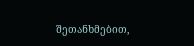შეთანხმებით,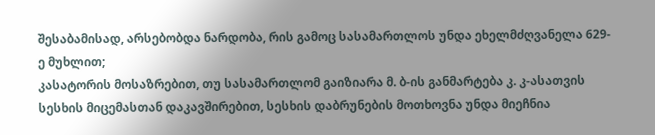შესაბამისად, არსებობდა ნარდობა, რის გამოც სასამართლოს უნდა ეხელმძღვანელა 629-ე მუხლით;
კასატორის მოსაზრებით, თუ სასამართლომ გაიზიარა მ. ბ-ის განმარტება კ. კ-ასათვის სესხის მიცემასთან დაკავშირებით, სესხის დაბრუნების მოთხოვნა უნდა მიეჩნია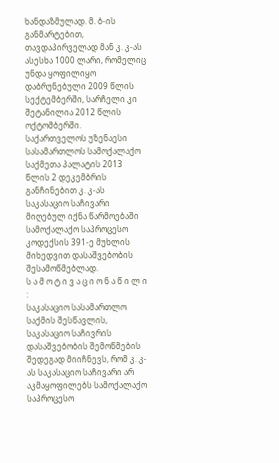ხანდაზმულად. მ. ბ-ის განმარტებით, თავდაპირველად მან კ. კ-ას ასესხა 1000 ლარი, რომელიც უნდა ყოფილიყო დაბრუნებული 2009 წლის სექტემბერში, სარჩელი კი შეტანილია 2012 წლის ოქტომბერში.
საქართველოს უზენაესი სასამართლოს სამოქალაქო საქმეთა პალატის 2013 წლის 2 დეკემბრის განჩინებით კ. კ-ას საკასაციო საჩივარი მიღებულ იქნა წარმოებაში სამოქალაქო საპროცესო კოდექსის 391-ე მუხლის მიხედვით დასაშვებობის შესამოწმებლად.
ს ა მ ო ტ ი ვ ა ც ი ო ნ ა წ ი ლ ი :
საკასაციო სასამართლო საქმის შესწავლის, საკასაციო საჩივრის დასაშვებობის შემოწმების შედეგად მიიჩნევს, რომ კ. კ-ას საკასაციო საჩივარი არ აკმაყოფილებს სამოქალაქო საპროცესო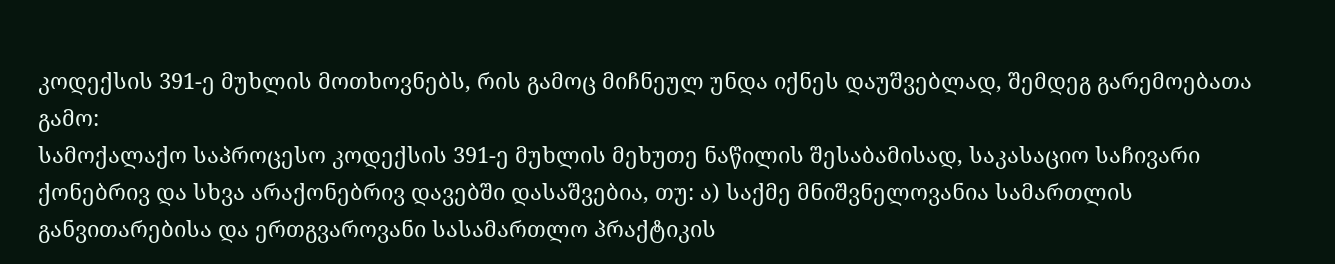კოდექსის 391-ე მუხლის მოთხოვნებს, რის გამოც მიჩნეულ უნდა იქნეს დაუშვებლად, შემდეგ გარემოებათა გამო:
სამოქალაქო საპროცესო კოდექსის 391-ე მუხლის მეხუთე ნაწილის შესაბამისად, საკასაციო საჩივარი ქონებრივ და სხვა არაქონებრივ დავებში დასაშვებია, თუ: ა) საქმე მნიშვნელოვანია სამართლის განვითარებისა და ერთგვაროვანი სასამართლო პრაქტიკის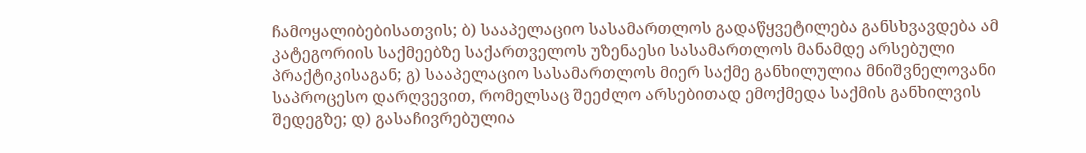ჩამოყალიბებისათვის; ბ) სააპელაციო სასამართლოს გადაწყვეტილება განსხვავდება ამ კატეგორიის საქმეებზე საქართველოს უზენაესი სასამართლოს მანამდე არსებული პრაქტიკისაგან; გ) სააპელაციო სასამართლოს მიერ საქმე განხილულია მნიშვნელოვანი საპროცესო დარღვევით, რომელსაც შეეძლო არსებითად ემოქმედა საქმის განხილვის შედეგზე; დ) გასაჩივრებულია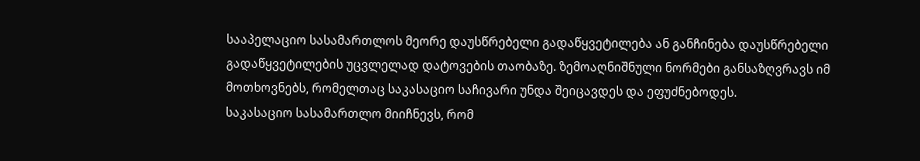სააპელაციო სასამართლოს მეორე დაუსწრებელი გადაწყვეტილება ან განჩინება დაუსწრებელი გადაწყვეტილების უცვლელად დატოვების თაობაზე. ზემოაღნიშნული ნორმები განსაზღვრავს იმ მოთხოვნებს, რომელთაც საკასაციო საჩივარი უნდა შეიცავდეს და ეფუძნებოდეს.
საკასაციო სასამართლო მიიჩნევს, რომ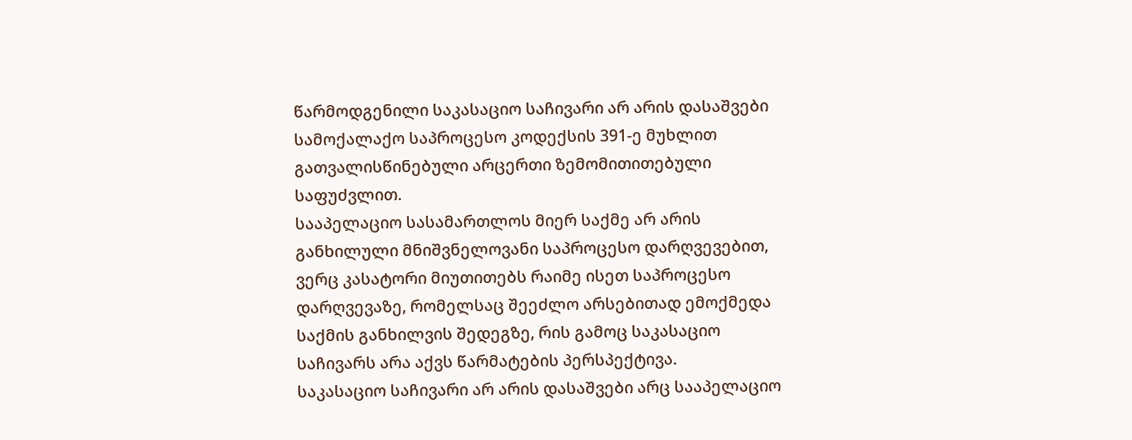წარმოდგენილი საკასაციო საჩივარი არ არის დასაშვები სამოქალაქო საპროცესო კოდექსის 391-ე მუხლით გათვალისწინებული არცერთი ზემომითითებული საფუძვლით.
სააპელაციო სასამართლოს მიერ საქმე არ არის განხილული მნიშვნელოვანი საპროცესო დარღვევებით, ვერც კასატორი მიუთითებს რაიმე ისეთ საპროცესო დარღვევაზე, რომელსაც შეეძლო არსებითად ემოქმედა საქმის განხილვის შედეგზე, რის გამოც საკასაციო საჩივარს არა აქვს წარმატების პერსპექტივა.
საკასაციო საჩივარი არ არის დასაშვები არც სააპელაციო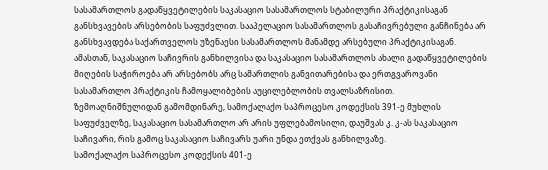სასამართლოს გადაწყვეტილების საკასაციო სასამართლოს სტაბილური პრაქტიკისაგან განსხვავების არსებობის საფუძვლით. სააპელაციო სასამართლოს გასაჩივრებული განჩინება არ განსხვავდება საქართველოს უზენაესი სასამართლოს მანამდე არსებული პრაქტიკისაგან.
ამასთან, საკასაციო საჩივრის განხილვისა და საკასაციო სასამართლოს ახალი გადაწყვეტილების მიღების საჭიროება არ არსებობს არც სამართლის განვითარებისა და ერთგვაროვანი სასამართლო პრაქტიკის ჩამოყალიბების აუცილებლობის თვალსაზრისით.
ზემოაღნიშნულიდან გამომდინარე, სამოქალაქო საპროცესო კოდექსის 391-ე მუხლის საფუძველზე, საკასაციო სასამართლო არ არის უფლებამოსილი, დაუშვას კ. კ-ას საკასაციო საჩივარი, რის გამოც საკასაციო საჩივარს უარი უნდა ეთქვას განხილვაზე.
სამოქალაქო საპროცესო კოდექსის 401-ე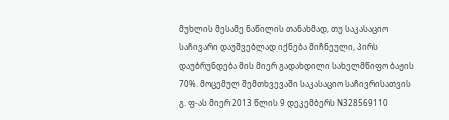მუხლის მესამე ნაწილის თანახმად, თუ საკასაციო საჩივარი დაუშვებლად იქნება მიჩნეული, პირს დაუბრუნდება მის მიერ გადახდილი სახელმწიფო ბაჟის 70%. მოცემულ შემთხვევაში საკასაციო საჩივრისათვის გ. ფ-ას მიერ 2013 წლის 9 დეკემბერს N328569110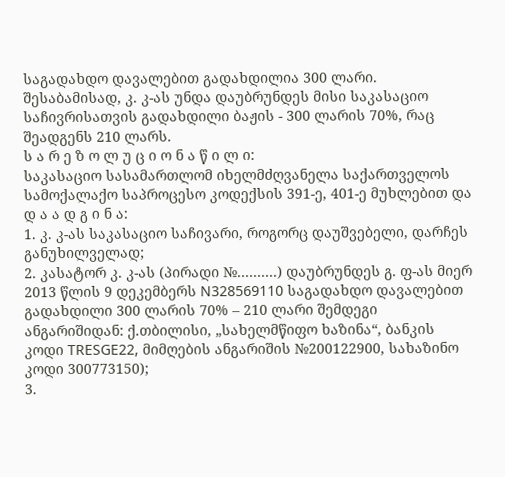საგადახდო დავალებით გადახდილია 300 ლარი. შესაბამისად, კ. კ-ას უნდა დაუბრუნდეს მისი საკასაციო საჩივრისათვის გადახდილი ბაჟის - 300 ლარის 70%, რაც შეადგენს 210 ლარს.
ს ა რ ე ზ ო ლ უ ც ი ო ნ ა წ ი ლ ი:
საკასაციო სასამართლომ იხელმძღვანელა საქართველოს სამოქალაქო საპროცესო კოდექსის 391-ე, 401-ე მუხლებით და
დ ა ა დ გ ი ნ ა:
1. კ. კ-ას საკასაციო საჩივარი, როგორც დაუშვებელი, დარჩეს განუხილველად;
2. კასატორ კ. კ-ას (პირადი №..........) დაუბრუნდეს გ. ფ-ას მიერ 2013 წლის 9 დეკემბერს N328569110 საგადახდო დავალებით გადახდილი 300 ლარის 70% – 210 ლარი შემდეგი ანგარიშიდან: ქ.თბილისი, „სახელმწიფო ხაზინა“, ბანკის კოდი TRESGE22, მიმღების ანგარიშის №200122900, სახაზინო კოდი 300773150);
3.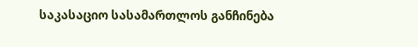საკასაციო სასამართლოს განჩინება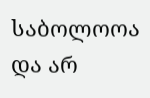საბოლოოა და არ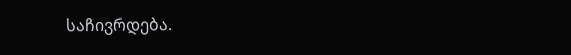საჩივრდება.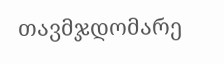თავმჯდომარე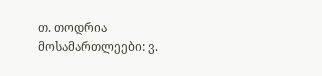თ. თოდრია
მოსამართლეები: ვ.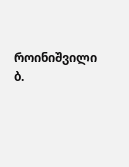როინიშვილი
ბ.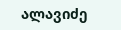ალავიძე